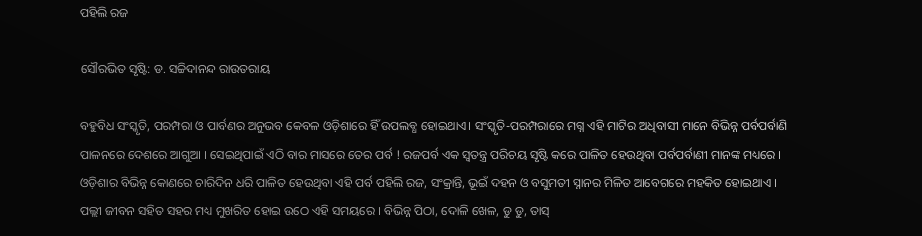ପହିଲି ରଜ

ସୌରଭିତ ସୃଷ୍ଟି: ଡ. ସଚ୍ଚିଦାନନ୍ଦ ରାଉତରାୟ

ବହୁବିଧ ସଂସ୍କୃତି, ପରମ୍ପରା ଓ ପାର୍ବଣର ଅନୁଭବ କେବଳ ଓଡ଼ିଶାରେ ହିଁ ଉପଲବ୍ଧ ହୋଇଥାଏ। ସଂସ୍କୃତି-ପରମ୍ପରାରେ ମଗ୍ନ ଏହି ମାଟିର ଅଧିବାସୀ ମାନେ ବିଭିନ୍ନ ପର୍ବପର୍ବାଣି ପାଳନରେ ଦେଶରେ ଆଗୁଆ । ସେଇଥିପାଇଁ ଏଠି ବାର ମାସରେ ତେର ପର୍ବ ! ରଜପର୍ବ ଏକ ସ୍ବତନ୍ତ୍ର ପରିଚୟ ସୃଷ୍ଟି କରେ ପାଳିତ ହେଉଥିବା ପର୍ବପର୍ବାଣୀ ମାନଙ୍କ ମଧ୍ୟରେ । ଓଡ଼ିଶାର ବିଭିନ୍ନ କୋଣରେ ଚାରିଦିନ ଧରି ପାଳିତ ହେଉଥିବା ଏହି ପର୍ବ ପହିଲି ରଜ, ସଂକ୍ରାନ୍ତି, ଭୂଇଁ ଦହନ ଓ ବସୁମତୀ ସ୍ନାନର ମିଳିତ ଆବେଗରେ ମହକିତ ହୋଇଥାଏ । ପଲ୍ଲୀ ଜୀବନ ସହିତ ସହର ମଧ୍ୟ ମୁଖରିତ ହୋଇ ଉଠେ ଏହି ସମୟରେ । ବିଭିନ୍ନ ପିଠା, ଦୋଳି ଖେଳ, ଡୁ ଡୁ, ତାସ୍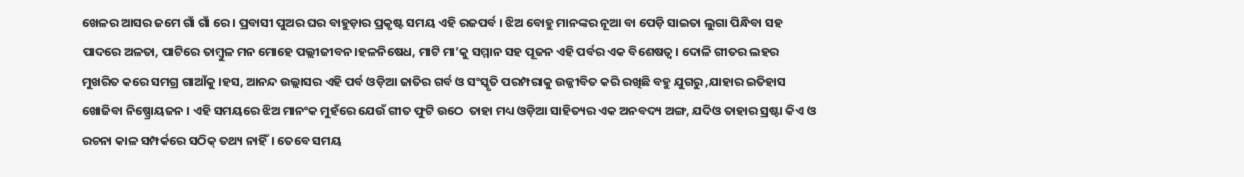ଖେଳର ଆସର ଜମେ ଗାଁ ଗାଁ ରେ । ପ୍ରବାସୀ ପୁଅର ଘର ବାହୁଡ଼ାର ପ୍ରକୃଷ୍ଟ ସମୟ ଏହି ରଜପର୍ବ । ଝିଅ ବୋହୁ ମାନଙ୍କର ନୂଆ ବା ପେଡ଼ି ସାଇତା ଲୁଗା ପିନ୍ଧିବା ସହ ପାଦରେ ଅଳତା, ପାଟିରେ ତାମ୍ବୁଳ ମନ ମୋହେ ପଲ୍ଲୀଜୀବନ।ହଳନିଷେଧ, ମାଟି ମା’କୁ ସମ୍ମାନ ସହ ପୂଜନ ଏହି ପର୍ବର ଏକ ବିଶେଷତ୍ଵ । ଦୋଳି ଗୀତର ଲହର ମୁଖରିତ କରେ ସମଗ୍ର ଗାଆଁକୁ ।ହସ, ଆନନ୍ଦ ଉଲ୍ଲାସର ଏହି ପର୍ବ ଓଡ଼ିଆ ଜାତିର ଗର୍ବ ଓ ସଂସ୍କୃତି ପରମ୍ପରାକୁ ଉଜ୍ଜୀବିତ କରି ରଖିଛି ବହୁ ଯୁଗରୁ ,ଯାହାର ଇତିହାସ ଖୋଜିବା ନିଷ୍ପ୍ରୋୟଜନ । ଏହି ସମୟରେ ଝିଅ ମାନଂକ ମୁହଁରେ ଯେଉଁ ଗୀତ ଫୁଟି ଉଠେ  ତାହା ମଧ୍ୟ ଓଡ଼ିଆ ସାହିତ୍ୟର ଏକ ଅନବଦ୍ୟ ଅଙ୍ଗ, ଯଦିଓ ତାହାର ସ୍ରଷ୍ଟା କିଏ ଓ ରଚନା କାଳ ସମ୍ପର୍କରେ ସଠିକ୍ ତଥ୍ୟ ନାହିଁ। ତେବେ ସମୟ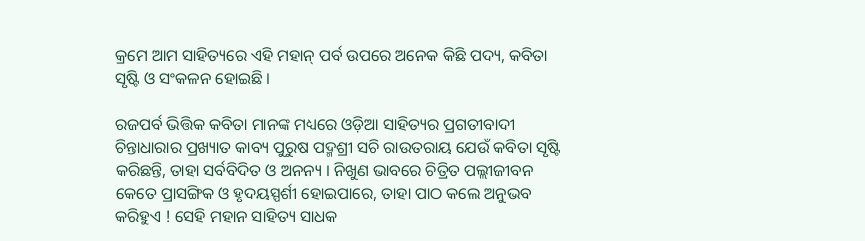କ୍ରମେ ଆମ ସାହିତ୍ୟରେ ଏହି ମହାନ୍ ପର୍ବ ଉପରେ ଅନେକ କିଛି ପଦ୍ୟ, କବିତା ସୃଷ୍ଟି ଓ ସଂକଳନ ହୋଇଛି ।

ରଜପର୍ବ ଭିତ୍ତିକ କବିତା ମାନଙ୍କ ମଧ୍ୟରେ ଓଡ଼ିଆ ସାହିତ୍ୟର ପ୍ରଗତୀବାଦୀ ଚିନ୍ତାଧାରାର ପ୍ରଖ୍ୟାତ କାବ୍ୟ ପୁରୁଷ ପଦ୍ମଶ୍ରୀ ସଚି ରାଉତରାୟ ଯେଉଁ କବିତା ସୃଷ୍ଟି କରିଛନ୍ତି, ତାହା ସର୍ବବିଦିତ ଓ ଅନନ୍ୟ । ନିଖୁଣ ଭାବରେ ଚିତ୍ରିତ ପଲ୍ଲୀଜୀବନ କେତେ ପ୍ରାସଙ୍ଗିକ ଓ ହୃଦୟସ୍ପର୍ଶୀ ହୋଇପାରେ, ତାହା ପାଠ କଲେ ଅନୁଭବ କରିହୁଏ ! ସେହି ମହାନ ସାହିତ୍ୟ ସାଧକ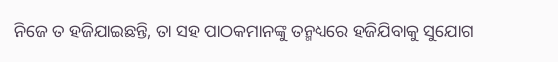ନିଜେ ତ ହଜିଯାଇଛନ୍ତି, ତା ସହ ପାଠକମାନଙ୍କୁ ତନ୍ମଧ୍ୟରେ ହଜିଯିବାକୁ ସୁଯୋଗ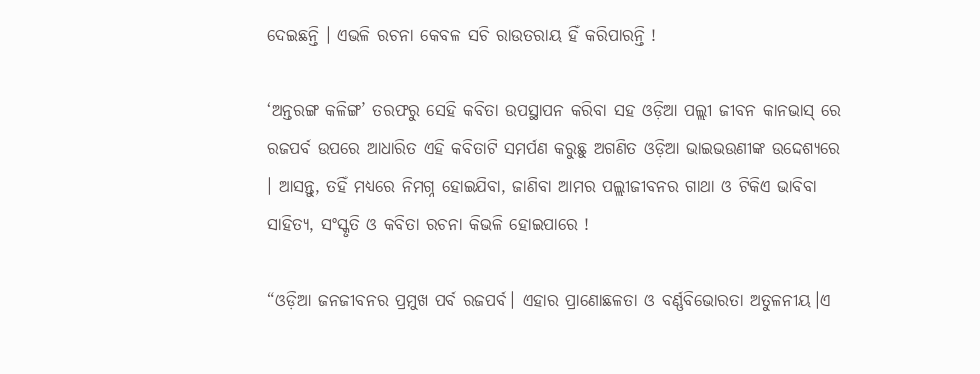ଦେଇଛନ୍ତି । ଏଭଳି ରଚନା କେବଳ ସଚି ରାଉତରାୟ ହିଁ କରିପାରନ୍ତି !

‘ଅନ୍ତରଙ୍ଗ କଳିଙ୍ଗ’ ତରଫରୁ ସେହି କବିତା ଉପସ୍ଥାପନ କରିବା ସହ ଓଡ଼ିଆ ପଲ୍ଲୀ ଜୀବନ କାନଭାସ୍ ରେ ରଜପର୍ବ ଉପରେ ଆଧାରିତ ଏହି କବିତାଟି ସମର୍ପଣ କରୁଛୁ ଅଗଣିତ ଓଡ଼ିଆ ଭାଇଭଉଣୀଙ୍କ ଉଦ୍ଦେଶ୍ୟରେ । ଆସନ୍ତୁ, ତହିଁ ମଧ୍ୟରେ ନିମଗ୍ନ ହୋଇଯିବା, ଜାଣିବା ଆମର ପଲ୍ଲୀଜୀବନର ଗାଥା ଓ ଟିକିଏ ଭାବିବା ସାହିତ୍ୟ, ସଂସ୍କୃତି ଓ କବିତା ରଚନା କିଭଳି ହୋଇପାରେ !

“ଓଡ଼ିଆ ଜନଜୀବନର ପ୍ରମୁଖ ପର୍ବ ରଜପର୍ବ। ଏହାର ପ୍ରାଣୋଛଳତା ଓ ବର୍ଣ୍ଣବିଭୋରତା ଅତୁଳନୀୟ।ଏ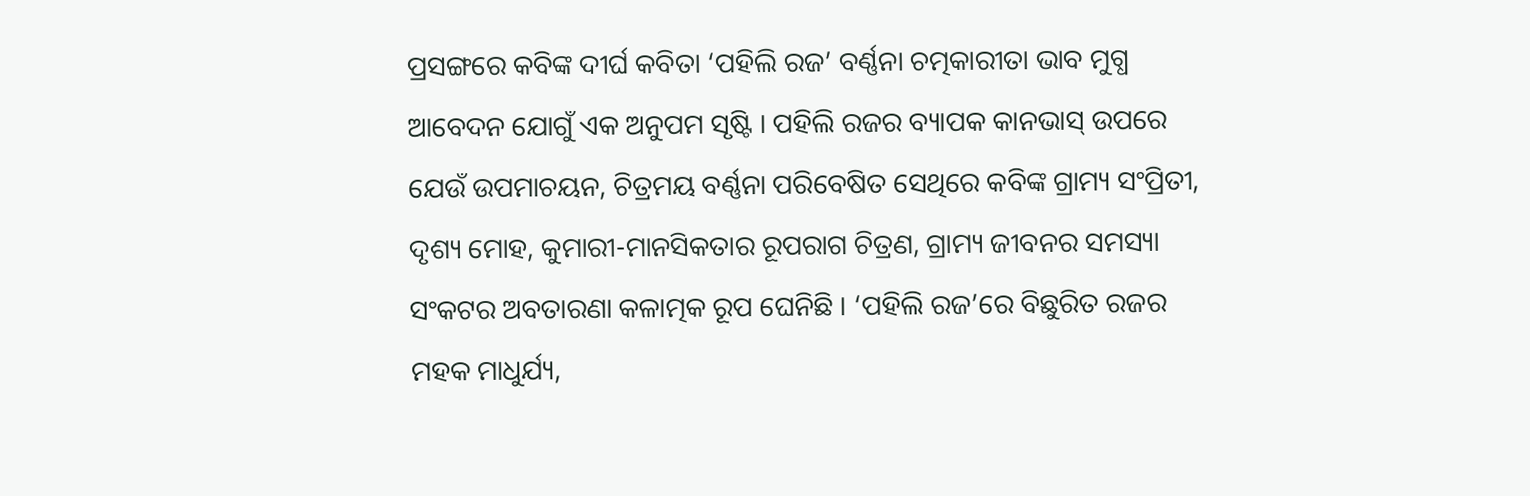ପ୍ରସଙ୍ଗରେ କବିଙ୍କ ଦୀର୍ଘ କବିତା ‘ପହିଲି ରଜ’ ବର୍ଣ୍ଣନା ଚତ୍ମକାରୀତା ଭାବ ମୁଗ୍ଧ ଆବେଦନ ଯୋଗୁଁ ଏକ ଅନୁପମ ସୃଷ୍ଟି । ପହିଲି ରଜର ବ୍ୟାପକ କାନଭାସ୍ ଉପରେ ଯେଉଁ ଉପମାଚୟନ, ଚିତ୍ରମୟ ବର୍ଣ୍ଣନା ପରିବେଷିତ ସେଥିରେ କବିଙ୍କ ଗ୍ରାମ୍ୟ ସଂପ୍ରିତୀ, ଦୃଶ୍ୟ ମୋହ, କୁମାରୀ-ମାନସିକତାର ରୂପରାଗ ଚିତ୍ରଣ, ଗ୍ରାମ୍ୟ ଜୀବନର ସମସ୍ୟା ସଂକଟର ଅବତାରଣା କଳାତ୍ମକ ରୂପ ଘେନିଛି । ‘ପହିଲି ରଜ’ରେ ବିଛୁରିତ ରଜର ମହକ ମାଧୁର୍ଯ୍ୟ,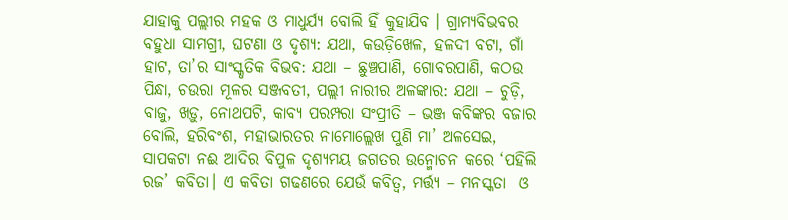ଯାହାକୁ ପଲ୍ଲୀର ମହକ ଓ ମାଧୁର୍ଯ୍ୟ ବୋଲି ହିଁ କୁହାଯିବ । ଗ୍ରାମ୍ୟବିଭବର ବହୁଧା ସାମଗ୍ରୀ, ଘଟଣା ଓ ଦୃଶ୍ୟ: ଯଥା, କଉଡ଼ିଖେଳ, ହଳଦୀ ବଟା, ଗାଁ ହାଟ, ତା’ର ସାଂସ୍କୃତିକ ବିଭବ: ଯଥା – ଛୁଞ୍ଚପାଣି, ଗୋବରପାଣି, କଠଉ ପିନ୍ଧା, ଚଉରା ମୂଳର ସଞ୍ଜବତୀ, ପଲ୍ଲୀ ନାରୀର ଅଳଙ୍କାର: ଯଥା – ଚୁଡ଼ି, ବାଜୁ, ଖଡ଼ୁ, ନୋଥପଟି, କାବ୍ୟ ପରମ୍ପରା ସଂପ୍ରୀତି – ଭଞ୍ଜ କବିଙ୍କର ବଜାର ବୋଲି, ହରିବଂଶ, ମହାଭାରତର ନାମୋଲ୍ଲେଖ ପୁଣି ମା’ ଅଳସେଇ, ସାପକଟା ନଈ ଆଦିର ବିପୁଳ ଦୃଶ୍ୟମୟ ଜଗତର ଉନ୍ମୋଚନ କରେ ‘ପହିଲି ରଜ’ କବିତା। ଏ କବିତା ଗଢଣରେ ଯେଉଁ କବିତ୍ଵ, ମର୍ତ୍ତ୍ୟ – ମନସ୍କତା  ଓ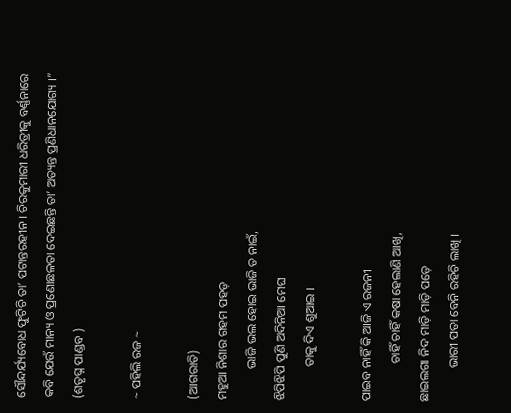ସୌନ୍ଦର୍ଯ୍ୟବୋଧ ଫୁଟିଚି ତା’ ପଟାନ୍ତରହୀନ । ଚିରକୁମାରୀ ଧରିତ୍ରୀକୁ ବର୍ଣ୍ଣନାରେ କବି ଯେଉଁ ମାନ୍ୟ ଓ ପ୍ରଣୋଛଳତା ଦେଇଛନ୍ତି ତା’ ଅତ୍ୟନ୍ତ ପ୍ରଣିଧାନଯୋଗ୍ୟ ।” (ଶତୃଘ୍ନ ପାଣ୍ଡବ )

~ ପହିଲି ରଜ ~

(ଆଗରାତି)
ମହୁଆ ନିଶାର ଗହମ ପହଡ଼
          ଭାଜି ଭଲ ହୋଇ ଭାଜି ତ ନାଇଁ,
ଝିପିଝିପି ପୁଣି ଅଦିନିଆ ମେଘ
           ତାକୁ ଦିଏ ଶୁଆଇ ।

ପାଇବ ନାହିଁ କି ଆଜି ଏ ରଜନୀ
            ଚାହିଁ ଚାହିଁ କଷା ହେଲାଣି ଆଖି,
ଛାଇଲଗା ନିଦ ମାଡ଼ି ମାଡ଼ି ପଡ଼େ
           ଭାରୀ ପତା ବେନି ରହିଚି ଲାଖି ।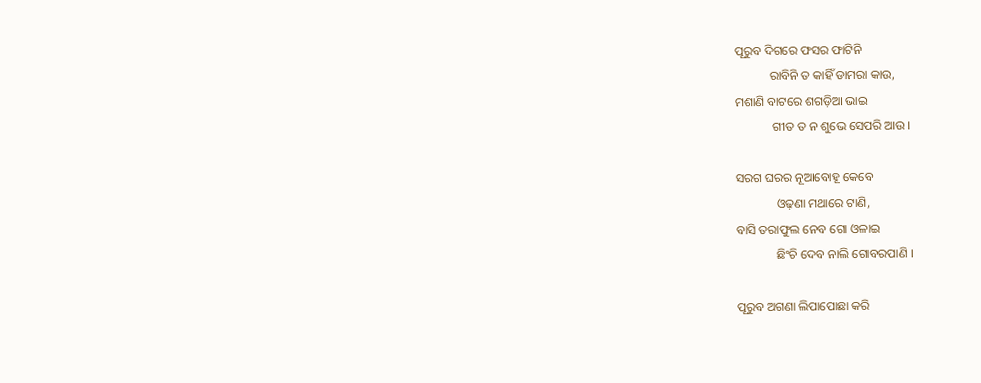ପୂରୁବ ଦିଗରେ ଫସର ଫାଟିନି
           ରାବିନି ତ କାହିଁ ଡାମରା କାଉ,
ମଶାଣି ବାଟରେ ଶଗଡ଼ିଆ ଭାଇ
            ଗୀତ ତ ନ ଶୁଭେ ସେପରି ଆଉ ।

ସରଗ ଘରର ନୂଆବୋହୂ କେବେ
             ଓଢ଼ଣା ମଥାରେ ଟାଣି,
ବାସି ତରାଫୁଲ ନେବ ଗୋ ଓଳାଇ
             ଛିଂଚି ଦେବ ନାଲି ଗୋବରପାଣି ।

ପୂରୁବ ଅଗଣା ଲିପାପୋଛା କରି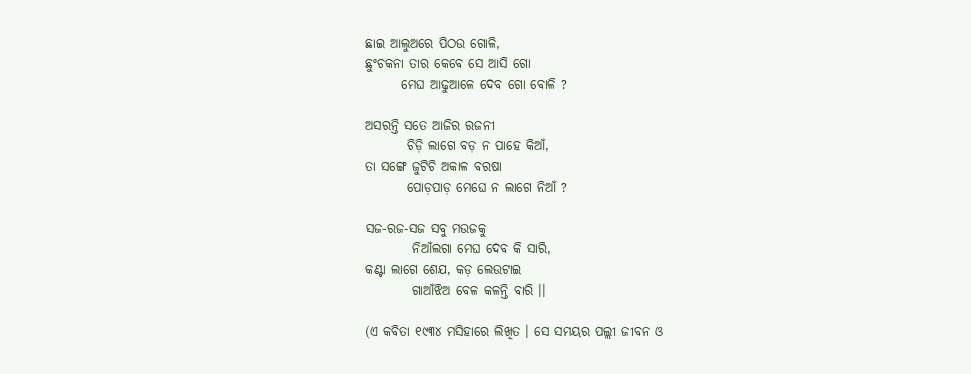ଛାଇ ଆଲୁଅରେ ପିଠଉ ଗୋଳି,
ଛୁଂଚକନା ତାର କେବେ ସେ ଆସି ଗୋ
       ମେଘ ଆଢୁଆଳେ ଦେବ ଗୋ ବୋଳି ?

ଅସରନ୍ତି ସତେ ଆଜିର ରଜନୀ
        ଚିଡ଼ି ଲାଗେ ବଡ଼ ନ ପାହେ କିଆଁ,
ତା ସଙ୍ଗେ ଜୁଟିଚି ଅକାଳ ବରଷା
        ପୋଡ଼ପାଡ଼ ମେଘେ ନ ଲାଗେ ନିଆଁ ?

ସଜ-ରଜ-ସଜ ସବୁ ମଉଜକୁ
         ନିଆଁଲଗା ମେଘ ଦେବ କି ସାରି,
କଣ୍ଟା ଲାଗେ ଶେଯ, କଡ଼ ଲେଉଟାଇ
         ଗାଆଁଝିଅ ବେଳ କଳନ୍ତି ବାରି ।।

(ଏ କବିତା ୧୯୩୪ ମସିହାରେ ଲିଖିତ । ସେ ସମୟର ପଲ୍ଲୀ ଜୀବନ ଓ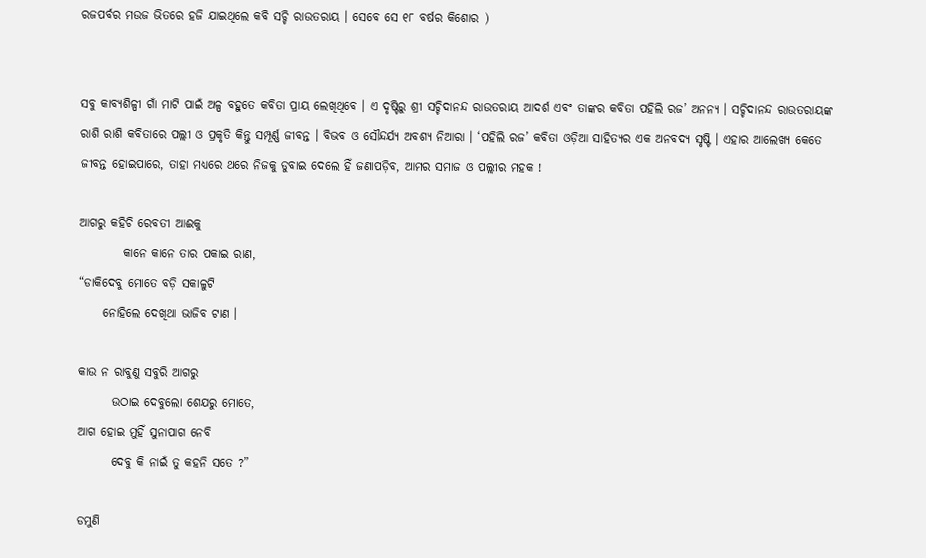ରଜପର୍ବର ମଉଜ ଭିତରେ ହଜି ଯାଇଥିଲେ କବି ସଚ୍ଚି ରାଉତରାୟ । ସେବେ ସେ ୧୮ ବର୍ଷର କିଶୋର )


ସବୁ କାବ୍ୟଶିଳ୍ପୀ ଗାଁ ମାଟି ପାଇଁ ଅଳ୍ପ ବହୁତେ କବିତା ପ୍ରାୟ ଲେଖିଥିବେ । ଏ ଦୃଷ୍ଟିରୁ ଶ୍ରୀ ସଚ୍ଚିଦାନନ୍ଦ ରାଉତରାୟ ଆଦର୍ଶ ଏବଂ ତାଙ୍କର କବିତା ପହିଲି ରଜ’ ଅନନ୍ୟ । ସଚ୍ଚିଦାନନ୍ଦ ରାଉତରାୟଙ୍କ ରାଶି ରାଶି କବିତାରେ ପଲ୍ଲୀ ଓ ପ୍ରକୃତି କିନ୍ତୁ ସମ୍ପୂର୍ଣ୍ଣ ଜୀବନ୍ତ । ବିଭବ ଓ ସୌନ୍ଦର୍ଯ୍ୟ ଅବଶ୍ୟ ନିଆରା । ‘ପହିଲି ରଜ’ କବିତା ଓଡ଼ିଆ ସାହିତ୍ୟର ଏକ ଅନବଦ୍ୟ ସୃଷ୍ଟି । ଏହାର ଆଲେଖ୍ୟ କେତେ ଜୀବନ୍ତ ହୋଇପାରେ, ତାହା ମଧ୍ୟରେ ଥରେ ନିଜକୁ ଡୁବାଇ ଦେଲେ ହିଁ ଜଣାପଡ଼ିବ, ଆମର ସମାଜ ଓ ପଲ୍ଲୀର ମହକ !

ଆଗରୁ କହିଚି ରେବତୀ ଆଈକୁ
         କାନେ କାନେ ତାର ପକାଇ ରାଣ,
“ଡାକିଦେବୁ ମୋତେ ବଡ଼ି ସକାଳୁଟି
     ନୋହିଲେ ଦେଖିଥା ଭାଜିବ ଟାଣ ।

କାଉ ନ ରାବୁଣୁ ସବୁରି ଆଗରୁ
       ଉଠାଇ ଦେବୁଲୋ ଶେଯରୁ ମୋତେ,
ଆଗ ହୋଇ ମୁହିଁ ସୁନାପାଗ ନେବି
       ଦେବୁ କି ନାଇଁ ତୁ କହନି ସତେ ?”

ଡମୁଣି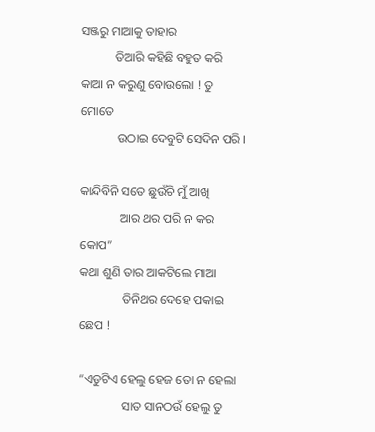ସଞ୍ଜରୁ ମାଆକୁ ତାହାର
           ତିଆରି କହିଛି ବହୁତ କରି
କାଆ ନ କରୁଣୁ ବୋଉଲୋ ! ତୁ ମୋତେ
            ଉଠାଇ ଦେବୁଟି ସେଦିନ ପରି ।

କାନ୍ଦିବିନି ସତେ ଛୁଉଁଚି ମୁଁ ଆଖି
             ଆର ଥର ପରି ନ କର କୋପ”
କଥା ଶୁଣି ତାର ଆକଟିଲେ ମାଆ
              ତିନିଥର ଦେହେ ପକାଇ ଛେପ !

“ଏଡୁଟିଏ ହେଲୁ ହେଜ ତୋ ନ ହେଲା
              ସାତ ସାନଠଉଁ ହେଲୁ ତୁ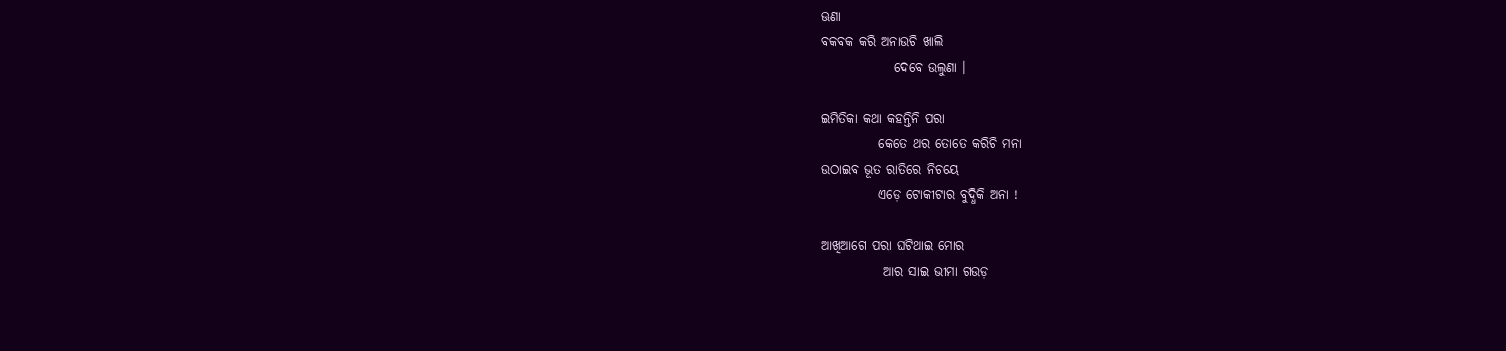ଊଣା
ବକବକ କରି ଅନାଉଚି ଖାଲି
              ଦେବେ ଉଲୁଣା ।

ଇମିତିକା କଥା କହନ୍ତିନି ପରା
           କେତେ ଥର ତୋତେ କରିଚି ମନା
ଉଠାଇବ ଭୂତ ରାତିରେ ନିଚୟେ
           ଏଡ଼େ ଟୋକୀଟାର ବୁଦ୍ଧିକି ଅନା !

ଆଖିଆଗେ ପରା ଘଟିଥାଇ ମୋର
            ଆର ସାଇ ଭୀମା ଗଉଡ଼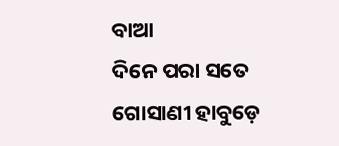ବାଆ
ଦିନେ ପରା ସତେ ଗୋସାଣୀ ହାବୁଡ଼େ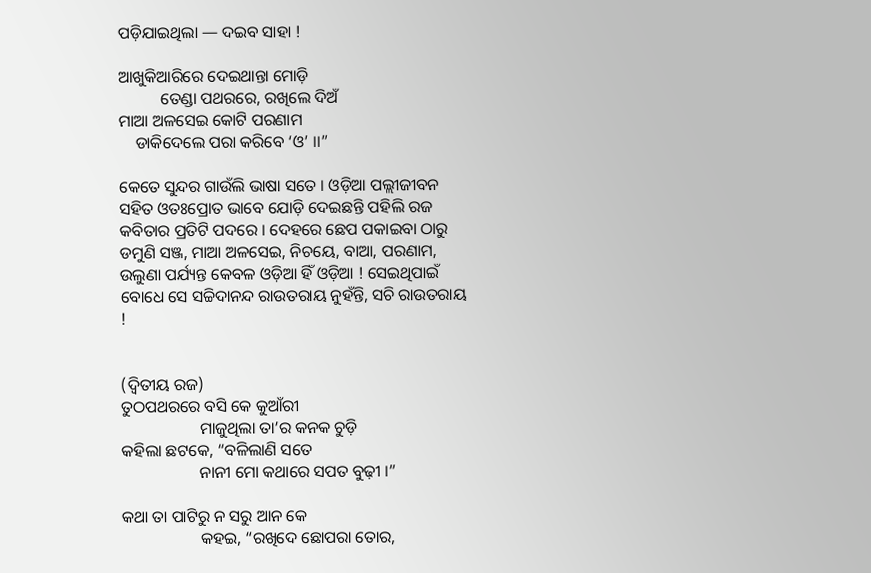ପଡ଼ିଯାଇଥିଲା — ଦଇବ ସାହା !

ଆଖୁକିଆରିରେ ଦେଇଥାନ୍ତା ମୋଡ଼ି
          ତେଣ୍ଡା ପଥରରେ, ରଖିଲେ ଦିଅଁ
ମାଆ ଅଳସେଇ କୋଟି ପରଣାମ
    ଡାକିଦେଲେ ପରା କରିବେ ‘ଓ’ ।।”

କେତେ ସୁନ୍ଦର ଗାଉଁଲି ଭାଷା ସତେ । ଓଡ଼ିଆ ପଲ୍ଲୀଜୀବନ ସହିତ ଓତଃପ୍ରୋତ ଭାବେ ଯୋଡ଼ି ଦେଇଛନ୍ତି ପହିଲି ରଜ କବିତାର ପ୍ରତିଟି ପଦରେ । ଦେହରେ ଛେପ ପକାଇବା ଠାରୁ ଡମୁଣି ସଞ୍ଜ, ମାଆ ଅଳସେଇ, ନିଚୟେ, ବାଆ, ପରଣାମ, ଉଲୁଣା ପର୍ଯ୍ୟନ୍ତ କେବଳ ଓଡ଼ିଆ ହିଁ ଓଡ଼ିଆ ! ସେଇଥିପାଇଁ ବୋଧେ ସେ ସଚ୍ଚିଦାନନ୍ଦ ରାଉତରାୟ ନୁହଁନ୍ତି, ସଚି ରାଉତରାୟ !


(ଦ୍ଵିତୀୟ ରଜ)
ତୁଠପଥରରେ ବସି କେ କୁଆଁରୀ
                   ମାଜୁଥିଲା ତା’ର କନକ ଚୁଡ଼ି
କହିଲା ଛଟକେ, “ବଳିଲାଣି ସତେ
                   ନାନୀ ମୋ କଥାରେ ସପତ ବୁଢ଼ୀ ।”

କଥା ତା ପାଟିରୁ ନ ସରୁ ଆନ କେ
                   କହଇ, “ରଖିଦେ ଛୋପରା ତୋର,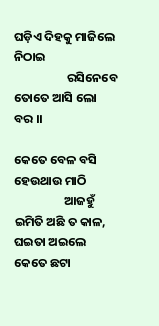ଘଡ଼ିଏ ଦିହକୁ ମାଜିଲେ ନିଠାଇ
                   ରସିନେବେ ତୋତେ ଆସି ଲୋ ବର ।।

କେତେ ବେଳ ବସି ହେଉଥାଉ ମାଠି
                  ଆଜହୁଁ ଇମିତି ଅଛି ତ କାଳ,
ଘଇତା ଅଇଲେ କେତେ ଛଟା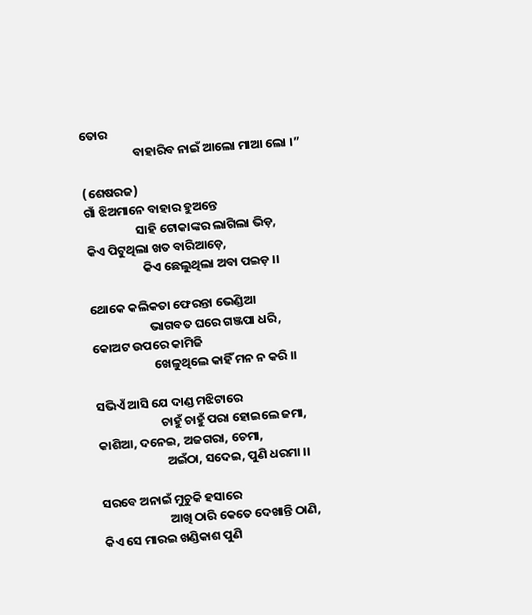ତୋର
                   ବାହାରିବ ନାଇଁ ଆଲୋ ମାଆ ଲୋ ।”

(ଶେଷରଜ)
ଗାଁ ଝିଅମାନେ ବାହାର ହୁଅନ୍ତେ
                  ସାହି ଟୋକାଙ୍କର ଲାଗିଲା ଭିଡ଼,
କିଏ ପିଟୁଥିଲା ଖତ ବାରିଆଡ଼େ,
                    କିଏ ଛେଲୁଥିଲା ଅବା ପଇଡ଼ ।।

ଥୋକେ କଲିକତା ଫେରନ୍ତା ଭେଣ୍ଡିଆ
                     ଭାଗବତ ଘରେ ଗଞ୍ଜପା ଧରି,
କୋଅଟ ଉପରେ କାମିଜି
                      ଖେଳୁଥିଲେ କାହିଁ ମନ ନ କରି ।।

ସଭିଏଁ ଆସି ଯେ ଦାଣ୍ଡ ମଝିଟାରେ
                       ଚାହୁଁ ଚାହୁଁ ପରା ହୋଇଲେ ଜମା,
କାଶିଆ, ଦନେଇ, ଅଜଗରା, ଚେମା,
                        ଅଇଁଠା, ସଦେଇ, ପୁଣି ଧରମା ।।

ସରବେ ଅନାଇଁ ମୁଚୁକି ହସାରେ
                        ଆଖି ଠାରି କେତେ ଦେଖାନ୍ତି ଠାଣି,
କିଏ ସେ ମାରଇ ଖଣ୍ଡିକାଶ ପୁଣି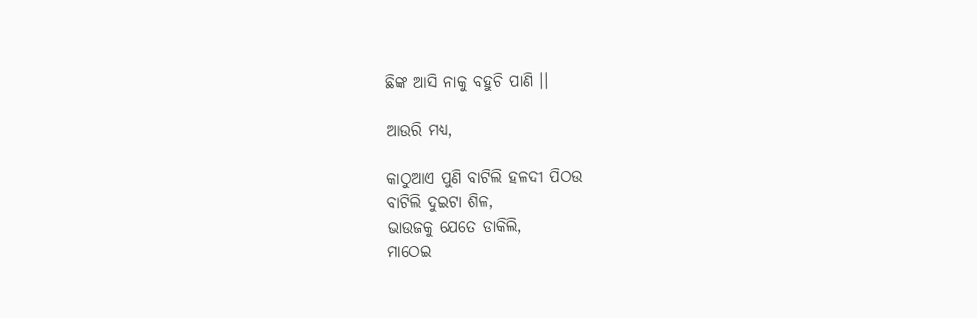ଛିଙ୍କ ଆସି ନାକୁ ବହୁଚି ପାଣି ।।

ଆଉରି ମଧ୍ୟ,

କାଠୁଆଏ ପୁଣି ବାଟିଲି ହଳଦୀ ପିଠଉ
ବାଟିଲି ଦୁଇଟା ଶିଳ,
ଭାଉଜକୁ ଯେତେ ଡାକିଲି,
ମାଠେଇ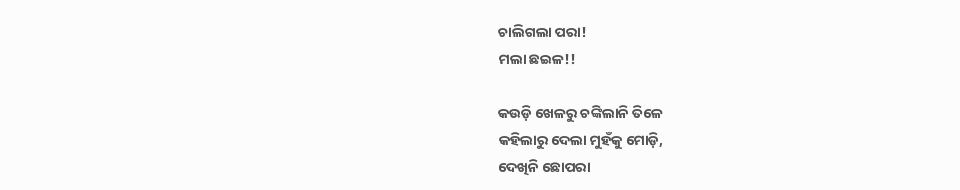ଚାଲିଗଲା ପରା!
ମଲା ଛଇଳ!!

କଉଡ଼ି ଖେଳରୁ ଚଙ୍କିଲାନି ତିଳେ
କହିଲାରୁ ଦେଲା ମୁହଁକୁ ମୋଡ଼ି,
ଦେଖିନି ଛୋପରା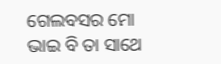ଗେଲବସର ମୋ
ଭାଇ ବି ତା ସାଥେ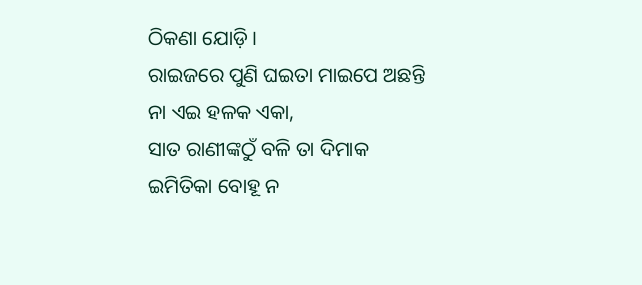ଠିକଣା ଯୋଡ଼ି ।
ରାଇଜରେ ପୁଣି ଘଇତା ମାଇପେ ଅଛନ୍ତି
ନା ଏଇ ହଳକ ଏକା,
ସାତ ରାଣୀଙ୍କଠୁଁ ବଳି ତା ଦିମାକ
ଇମିତିକା ବୋହୂ ନ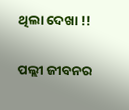ଥିଲା ଦେଖା !!

ପଲ୍ଲୀ ଜୀବନର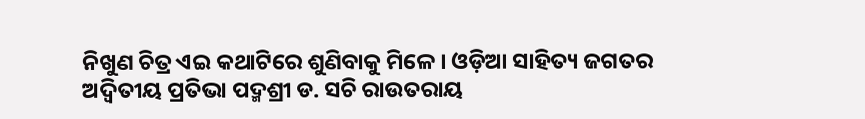ନିଖୁଣ ଚିତ୍ର ଏଇ କଥାଟିରେ ଶୁଣିବାକୁ ମିଳେ । ଓଡ଼ିଆ ସାହିତ୍ୟ ଜଗତର ଅଦ୍ୱିତୀୟ ପ୍ରତିଭା ପଦ୍ମଶ୍ରୀ ଡ. ସଚି ରାଉତରାୟ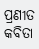ପ୍ରଣୀତ କବିତା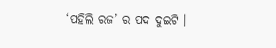‘ପହିଲି ରଜ’ ର ପଦ ଦୁଇଟି ।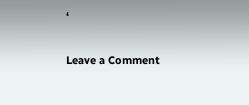‘

Leave a Comment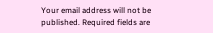Your email address will not be published. Required fields are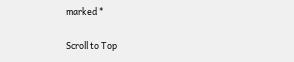marked *

Scroll to Top